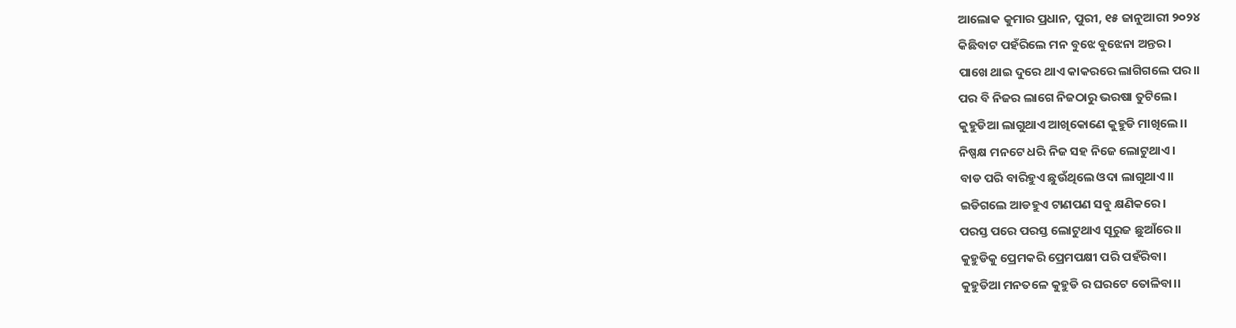ଆଲୋକ କୁମାର ପ୍ରଧାନ, ପୁରୀ, ୧୫ ଜାନୁଆରୀ ୨୦୨୪
କିଛିବାଟ ପହଁରିଲେ ମନ ବୁଝେ ବୁଝେନା ଅନ୍ତର।
ପାଖେ ଥାଇ ଦୁରେ ଥାଏ କାକରରେ ଲାଗିଗଲେ ପର।।
ପର ବି ନିଜର ଲାଗେ ନିଜଠାରୁ ଭରଷା ତୁଟିଲେ।
କୁହୁଡିଆ ଲାଗୁଥାଏ ଆଖିକୋଣେ କୁହୁଡି ମାଖିଲେ।।
ନିଷ୍ପକ୍ଷ ମନଟେ ଧରି ନିଜ ସହ ନିଜେ ଲୋଟୁଥାଏ।
ବାଡ ପରି ବାରିହୁଏ ଛୁଉଁଥିଲେ ଓଦା ଲାଗୁଥାଏ।।
ଇଡିଗଲେ ଆଡହୁଏ ଟାଣପଣ ସବୁ କ୍ଷଣିକରେ।
ପରସ୍ତ ପରେ ପରସ୍ତ ଲୋଟୁଥାଏ ସୂରୁଜ ଛୁଆଁରେ।।
କୁହୁଡିକୁ ପ୍ରେମକରି ପ୍ରେମପକ୍ଷୀ ପରି ପହଁରିବା।
କୁହୁଡିଆ ମନତଳେ କୁହୁଡି ର ଘରଟେ ତୋଳିବା।।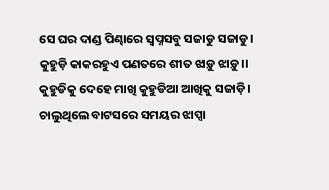ସେ ଘର ଦାଣ୍ଡ ପିଣ୍ଢାରେ ସ୍ବପ୍ନସବୁ ସଜାଡୁ ସଜାଡୁ।
କୁହୁଡ଼ି କାକରହୁଏ ପଣତରେ ଶୀତ ଝାଡ଼ୁ ଝାଡ଼ୁ।।
କୁହୁଡିକୁ ଦେହେ ମାଖି କୁହୁଡିଆ ଆଖିକୁ ସଜାଡ଼ି।
ଚାଲୁଥିଲେ ବାଟସରେ ସମୟର ଝାପ୍ସା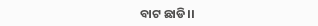ବାଟ ଛାଡି।।